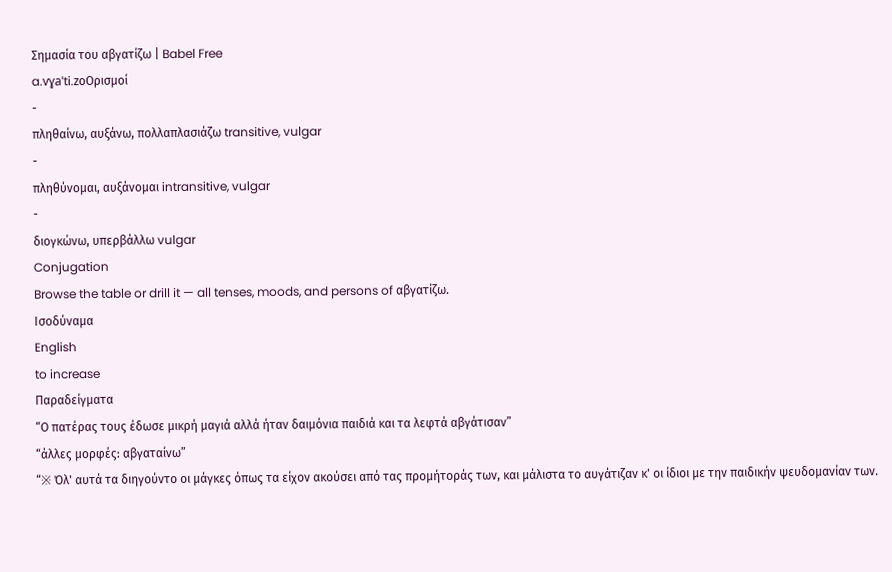Σημασία του αβγατίζω | Babel Free
a.vɣaˈti.zoΟρισμοί
-
πληθαίνω, αυξάνω, πολλαπλασιάζω transitive, vulgar
-
πληθύνομαι, αυξάνομαι intransitive, vulgar
-
διογκώνω, υπερβάλλω vulgar
Conjugation
Browse the table or drill it — all tenses, moods, and persons of αβγατίζω.
Ισοδύναμα
English
to increase
Παραδείγματα
“Ο πατέρας τους έδωσε μικρή μαγιά αλλά ήταν δαιμόνια παιδιά και τα λεφτά αβγάτισαν”
“άλλες μορφές: αβγαταίνω”
“※ Όλ' αυτά τα διηγούντο οι μάγκες όπως τα είχον ακούσει από τας προμήτοράς των, και μάλιστα το αυγάτιζαν κ' οι ίδιοι με την παιδικήν ψευδομανίαν των.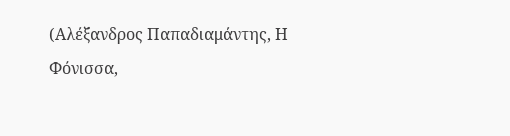(Αλέξανδρος Παπαδιαμάντης, Η Φόνισσα,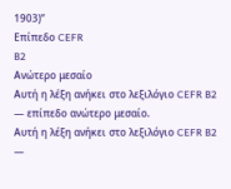1903)”
Επίπεδο CEFR
B2
Ανώτερο μεσαίο
Αυτή η λέξη ανήκει στο λεξιλόγιο CEFR B2 — επίπεδο ανώτερο μεσαίο.
Αυτή η λέξη ανήκει στο λεξιλόγιο CEFR B2 —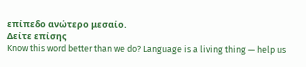επίπεδο ανώτερο μεσαίο.
Δείτε επίσης
Know this word better than we do? Language is a living thing — help us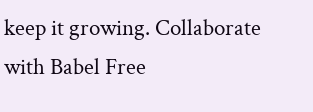keep it growing. Collaborate with Babel Free